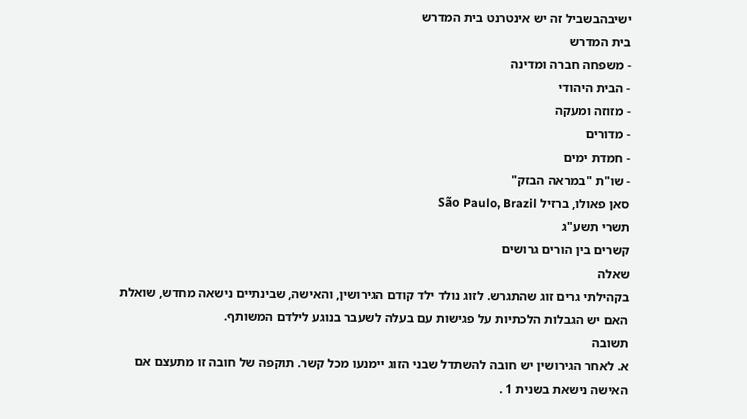ישיבהבשביל זה יש אינטרנט בית המדרש
בית המדרש
- משפחה חברה ומדינה
- הבית היהודי
- מזוזה ומעקה
- מדורים
- חמדת ימים
- שו"ת "במראה הבזק"
סאן פאולו, ברזיל São Paulo, Brazil
תשרי תשע"ג
קשרים בין הורים גרושים
שאלה
בקהילתי גרים זוג שהתגרש. לזוג נולד ילד קודם הגירושין, והאישה, שבינתיים נישאה מחדש, שואלת האם יש הגבלות הלכתיות על פגישות עם בעלה לשעבר בנוגע לילדם המשותף.
תשובה
א. לאחר הגירושין יש חובה להשתדל שבני הזוג יימנעו מכל קשר. תוקפה של חובה זו מתעצם אם האישה נישאת בשנית 1 .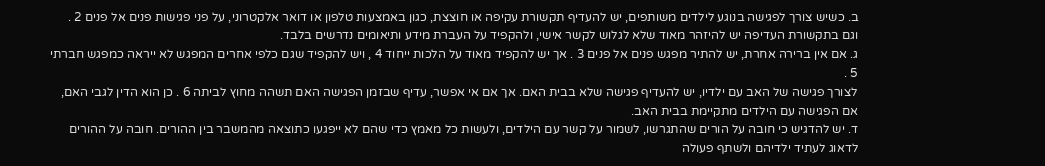ב. כשיש צורך לפגישה בנוגע לילדים משותפים, יש להעדיף תקשורת עקיפה או חוצצת, כגון באמצעות טלפון או דואר אלקטרוני, על פני פגישות פנים אל פנים 2 . וגם בתקשורת העדיפה יש להיזהר מאוד שלא לגלוש לקשר אישי, ולהקפיד על העברת מידע ותיאומים נדרשים בלבד.
ג. אם אין ברירה אחרת, יש להתיר מפגש פנים אל פנים 3 . אך יש להקפיד מאוד על הלכות ייחוד 4 , ויש להקפיד שגם כלפי אחרים המפגש לא ייראה כמפגש חברתי 5 .
לצורך פגישה של האב עם ילדיו, יש להעדיף פגישה שלא בבית האם. אך אם אי אפשר, עדיף שבזמן הפגישה האם תשהה מחוץ לביתה 6 . כן הוא הדין לגבי האם, אם הפגישה עם הילדים מתקיימת בבית האב.
ד. יש להדגיש כי חובה על הורים שהתגרשו, לשמור על קשר עם הילדים, ולעשות כל מאמץ כדי שהם לא ייפגעו כתוצאה מהמשבר בין ההורים. חובה על ההורים לדאוג לעתיד ילדיהם ולשתף פעולה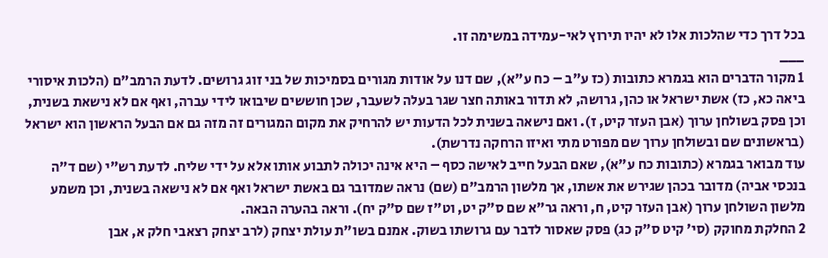בכל דרך כדי שהלכות אלו לא יהיו תירוץ לאי-עמידה במשימה זו.
___
1 מקור הדברים הוא בגמרא כתובות (כז ע"ב – כח ע"א), שם דנו על אודות מגורים בסמיכות של בני זוג גרושים. לדעת הרמב"ם (הלכות איסורי ביאה כא, כז) אשת ישראל או כהן, גרושה, לא תדור באותה חצר שגר בעלה לשעבר, שכן חוששים שיבואו לידי עברה, ואף אם לא נישאת בשנית, וכן פסק בשולחן ערוך (אבן העזר קיט, ז). ואם נישאה בשנית לכל הדעות יש להרחיק את מקום המגורים זה מזה גם אם הבעל הראשון הוא ישראל (בראשונים שם ובשולחן ערוך שם מפורט מתי ואיזו הרחקה נדרשת).
עוד מבואר בגמרא (כתובות כח ע"א), שאם הבעל חייב לאישה כסף – היא אינה יכולה לתבוע אותו אלא על ידי שליח. לדעת רש"י (שם ד"ה בנכסי אביה) מדובר בכהן שגירש את אשתו, אך מלשון הרמב"ם (שם) נראה שמדובר גם באשת ישראל ואף אם לא נישאה בשנית, וכן משמע מלשון השולחן ערוך (אבן העזר קיט, ח, וראה גר"א שם ס"ק יט, וט"ז שם ס"ק יח). וראה בהערה הבאה.
2 החלקת מחוקק (סי' קיט ס"ק כג) פסק שאסור לדבר עם גרושתו בשוק. אמנם בשו"ת עולת יצחק (לרב יצחק רצאבי חלק א, אבן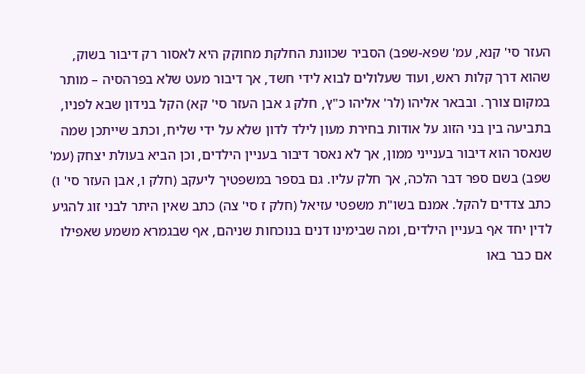העזר סי' קנא, עמ' שפא-שפב) הסביר שכוונת החלקת מחוקק היא לאסור רק דיבור בשוק, שהוא דרך קלות ראש, ועוד שעלולים לבוא לידי חשד, אך דיבור מעט שלא בפרהסיה – מותר במקום צורך. ובבאר אליהו (לר' אליהו כ"ץ, חלק ג אבן העזר סי' קא) הקל בנידון שבא לפניו, בתביעה בין בני הזוג על אודות בחירת מעון לילד לדון שלא על ידי שליח, וכתב שייתכן שמה שנאסר הוא דיבור בענייני ממון, אך לא נאסר דיבור בעניין הילדים, וכן הביא בעולת יצחק (עמ' שפב) בשם ספר דבר הלכה, אך חלק עליו. גם בספר במשפטיך ליעקב (חלק ו, אבן העזר סי' ו) כתב צדדים להקל. אמנם בשו"ת משפטי עזיאל (חלק ז סי' צה) כתב שאין היתר לבני זוג להגיע לדין יחד אף בעניין הילדים, ומה שבימינו דנים בנוכחות שניהם, אף שבגמרא משמע שאפילו אם כבר באו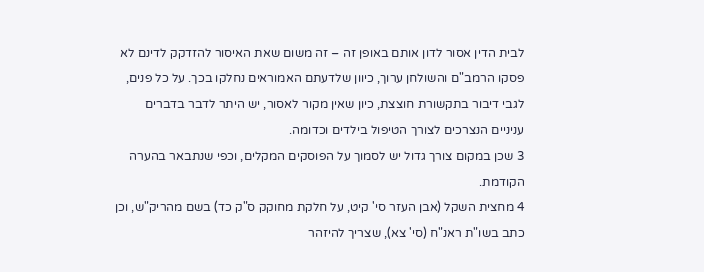לבית הדין אסור לדון אותם באופן זה – זה משום שאת האיסור להזדקק לדינם לא פסקו הרמב"ם והשולחן ערוך, כיוון שלדעתם האמוראים נחלקו בכך. על כל פנים, לגבי דיבור בתקשורת חוצצת, כיון שאין מקור לאסור, יש היתר לדבר בדברים עניניים הנצרכים לצורך הטיפול בילדים וכדומה.
3 שכן במקום צורך גדול יש לסמוך על הפוסקים המקלים, וכפי שנתבאר בהערה הקודמת.
4 מחצית השקל (אבן העזר סי' קיט, על חלקת מחוקק ס"ק כד) בשם מהריק"ש, וכן כתב בשו"ת ראנ"ח (סי' צא), שצריך להיזהר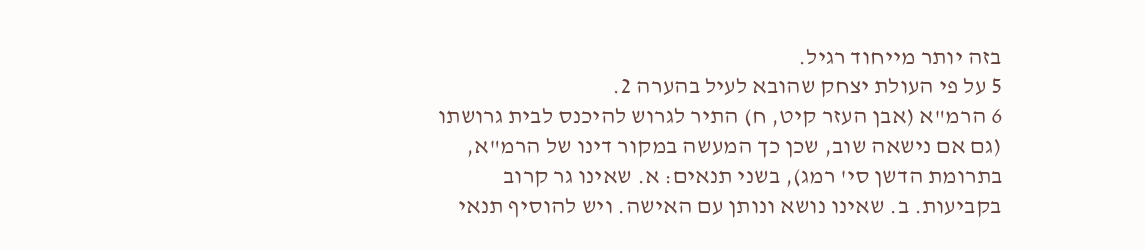בזה יותר מייחוד רגיל.
5 על פי העולת יצחק שהובא לעיל בהערה 2.
6 הרמ"א (אבן העזר קיט, ח) התיר לגרוש להיכנס לבית גרושתו (גם אם נישאה שוב, שכן כך המעשה במקור דינו של הרמ"א, בתרומת הדשן סי' רמג), בשני תנאים: א. שאינו גר קרוב בקביעות. ב. שאינו נושא ונותן עם האישה. ויש להוסיף תנאי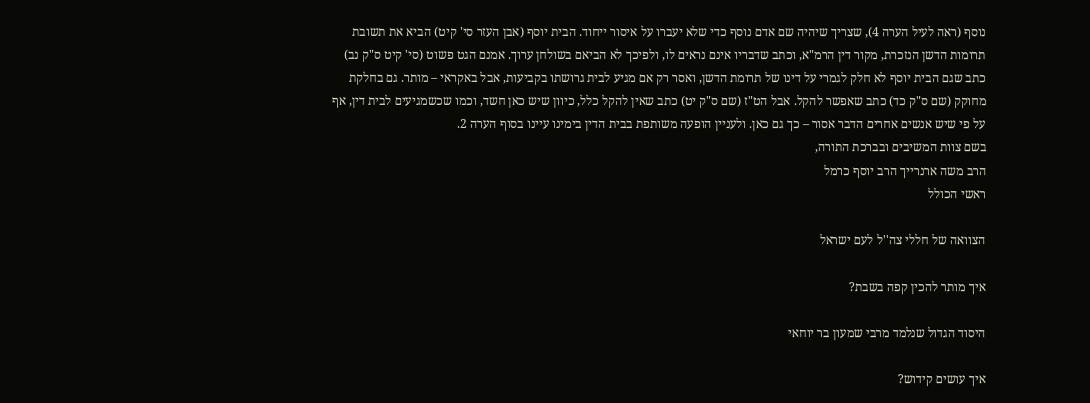נוסף (ראה לעיל הערה 4), שצריך שיהיה שם אדם נוסף כדי שלא יעברו על איסור ייחוד. הבית יוסף (אבן העזר סי' קיט) הביא את תשובת תרומות הדשן הנזכרת, מקור דין הרמ"א, וכתב שדבריו אינם נראים לו, ולפיכך לא הביאם בשולחן ערוך. אמנם הגט פשוט (סי' קיט ס"ק נב) כתב שגם הבית יוסף לא חלק לגמרי על דינו של תרומת הדשן, ואסר רק אם מגיע לבית גרושתו בקביעות, אבל באקראי – מותר. גם בחלקת מחוקק (שם ס"ק כד) כתב שאפשר להקל. אבל הט"ז (שם ס"ק יט) כתב שאין להקל כלל, כיוון שיש כאן חשד, וכמו שכשמגיעים לבית דין, אף על פי שיש אנשים אחרים הדבר אסור – כך גם כאן. ולעניין הופעה משותפת בבית הדין בימינו עיינו בסוף הערה 2.
בשם צוות המשיבים ובברכת התורה,
הרב משה ארנרייך הרב יוסף כרמל
ראשי הכולל

הצוואה של חללי צה''ל לעם ישראל

איך מותר להכין קפה בשבת?

היסוד הגדול שנלמד מרבי שמעון בר יוחאי

איך עושים קידוש?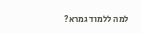למה ללמוד גמרא?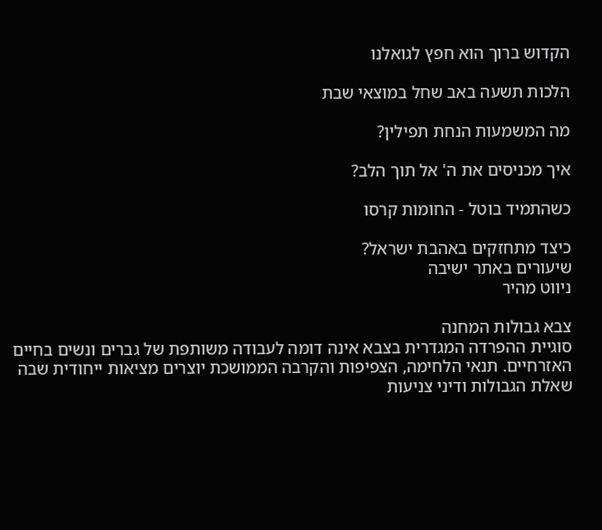הקדוש ברוך הוא חפץ לגואלנו

הלכות תשעה באב שחל במוצאי שבת

מה המשמעות הנחת תפילין?

איך מכניסים את ה' אל תוך הלב?

כשהתמיד בוטל - החומות קרסו

כיצד מתחזקים באהבת ישראל?
שיעורים באתר ישיבה
ניווט מהיר

צבא גבולות המחנה
סוגיית ההפרדה המגדרית בצבא אינה דומה לעבודה משותפת של גברים ונשים בחיים האזרחיים. תנאי הלחימה, הצפיפות והקרבה הממושכת יוצרים מציאות ייחודית שבה שאלת הגבולות ודיני צניעות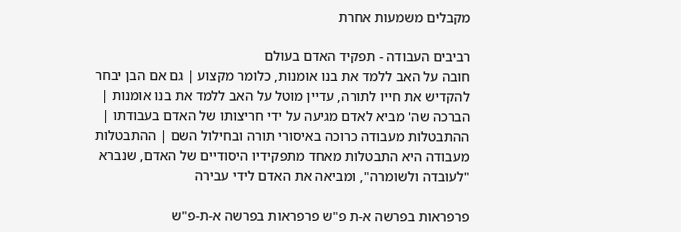מקבלים משמעות אחרת

רביבים העבודה - תפקיד האדם בעולם
חובה על האב ללמד את בנו אומנות, כלומר מקצוע | גם אם הבן יבחר להקדיש את חייו לתורה, עדיין מוטל על האב ללמד את בנו אומנות | הברכה שה' מביא לאדם מגיעה על ידי חריצותו של האדם בעבודתו | ההתבטלות מעבודה כרוכה באיסורי תורה ובחילול השם | ההתבטלות מעבודה היא התבטלות מאחד מתפקידיו היסודיים של האדם, שנברא "לעובדה ולשומרה", ומביאה את האדם לידי עבירה

פרפראות בפרשה א-ת פ"ש פרפראות בפרשה א-ת-פ"ש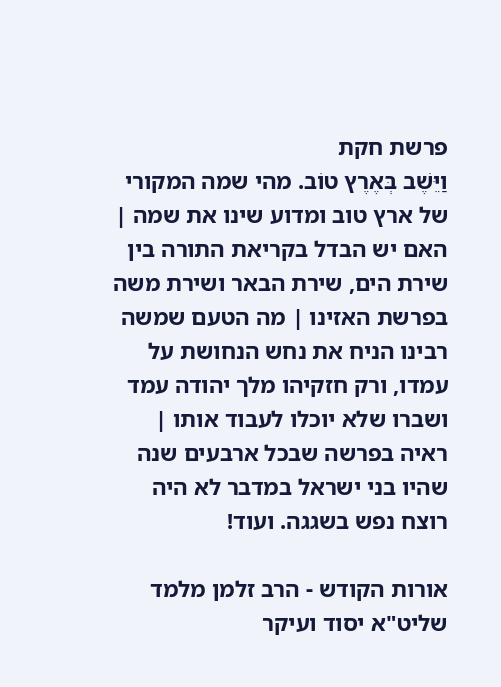פרשת חקת
וַיֵּשֶׁב בְּאֶרֶץ טוֹב. מהי שמה המקורי של ארץ טוב ומדוע שינו את שמה | האם יש הבדל בקריאת התורה בין שירת הים, שירת הבאר ושירת משה בפרשת האזינו | מה הטעם שמשה רבינו הניח את נחש הנחושת על עמדו, ורק חזקיהו מלך יהודה עמד ושברו שלא יוכלו לעבוד אותו | ראיה בפרשה שבכל ארבעים שנה שהיו בני ישראל במדבר לא היה רוצח נפש בשגגה. ועוד!

אורות הקודש - הרב זלמן מלמד שליט"א יסוד ועיקר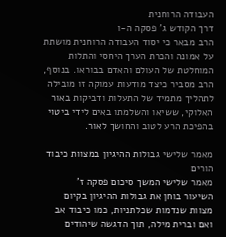העבודה הרוחנית
דרך הקודש ג' פסקה ה-ו
הרב מבאר כי יסוד העבודה הרוחנית מושתת על אמונה והכרת הערך היחסי והתלות המוחלטת של העולם והאדם בבוראו. בנוסף, הרב מסביר כיצד מודעות עמוקה זו מובילה לתהליך מתמיד של התעלות ודביקות באור האלוקי, ששיאו והשלמתו באים לידי ביטוי בהפיכת הרע לטוב והחושך לאור.

מאמר שלישי גבולות ההיגיון במצוות כיבוד הורים
מאמר שלישי המשך סיכום פסקה ז'
השיעור בוחן את גבולות ההיגיון בקיום מצוות שנדמות שכלתניות, כמו כיבוד אב ואם וברית מילה, תוך הדגשה שיהודים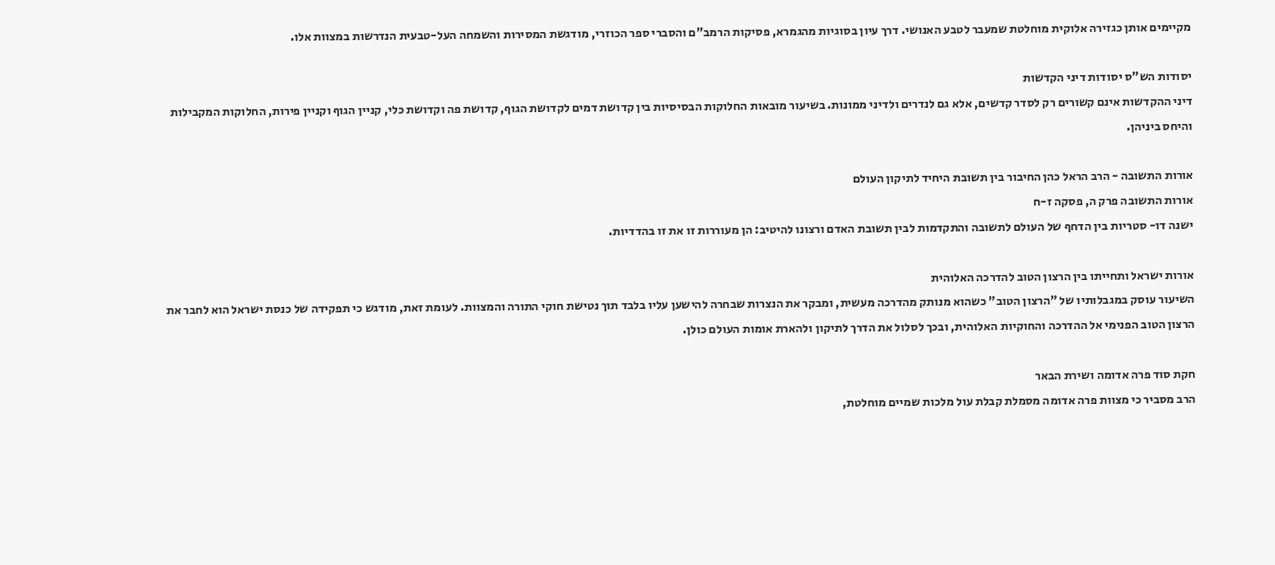מקיימים אותן כגזירה אלוקית מוחלטת שמעבר לטבע האנושי. דרך עיון בסוגיות מהגמרא, פסיקות הרמב"ם והסברי ספר הכוזרי, מודגשת המסירות והשמחה העל-טבעית הנדרשות במצוות אלו.

יסודות הש"ס יסודות דיני הקדשות
דיני ההקדשות אינם קשורים רק לסדר קדשים, אלא גם לנדרים ולדיני ממונות. בשיעור מובאות החלוקות הבסיסיות בין קדושת דמים לקדושת הגוף, קדושת פה וקדושת כלי, קניין הגוף וקניין פירות, החלוקות המקבילות והיחס ביניהן.

אורות התשובה - הרב הראל כהן החיבור בין תשובת היחיד לתיקון העולם
אורות התשובה פרק ה, פסקה ז-ח
ישנה דו- סטריות בין הדחף של העולם לתשובה והתקדמות לבין תשובת האדם ורצונו להיטיב: הן מעוררות זו את זו בהדדיות.

אורות ישראל ותחייתו בין הרצון הטוב להדרכה האלוהית
השיעור עוסק במגבלותיו של "הרצון הטוב" כשהוא מנותק מהדרכה מעשית, ומבקר את הנצרות שבחרה להישען עליו בלבד תוך נטישת חוקי התורה והמצוות. לעומת זאת, מודגש כי תפקידה של כנסת ישראל הוא לחבר את הרצון הטוב הפנימי אל ההדרכה והחוקיות האלוהית, ובכך לסלול את הדרך לתיקון ולהארת אומות העולם כולן.

חקת סוד פרה אדומה ושירת הבאר
הרב מסביר כי מצוות פרה אדומה מסמלת קבלת עול מלכות שמיים מוחלטת,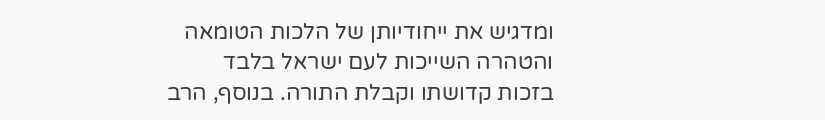ומדגיש את ייחודיותן של הלכות הטומאה והטהרה השייכות לעם ישראל בלבד בזכות קדושתו וקבלת התורה. בנוסף, הרב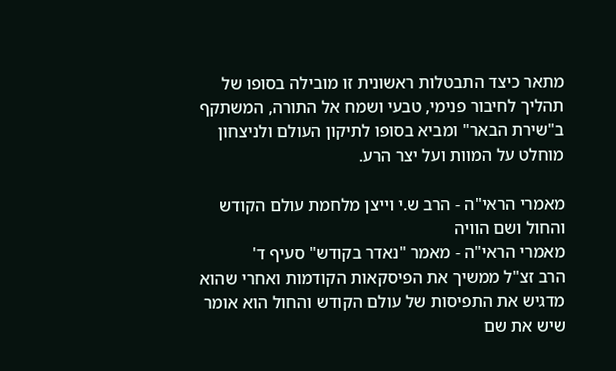מתאר כיצד התבטלות ראשונית זו מובילה בסופו של תהליך לחיבור פנימי, טבעי ושמח אל התורה, המשתקף ב"שירת הבאר" ומביא בסופו לתיקון העולם ולניצחון מוחלט על המוות ועל יצר הרע.

מאמרי הראי"ה - הרב ש.י וייצן מלחמת עולם הקודש והחול ושם הוויה
מאמרי הראי"ה - מאמר "נאדר בקודש" סעיף ד'
הרב זצ"ל ממשיך את הפיסקאות הקודמות ואחרי שהוא מדגיש את התפיסות של עולם הקודש והחול הוא אומר שיש את שם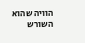הוויה שהוא השורש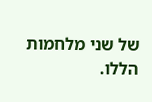של שני מלחמות הללו.